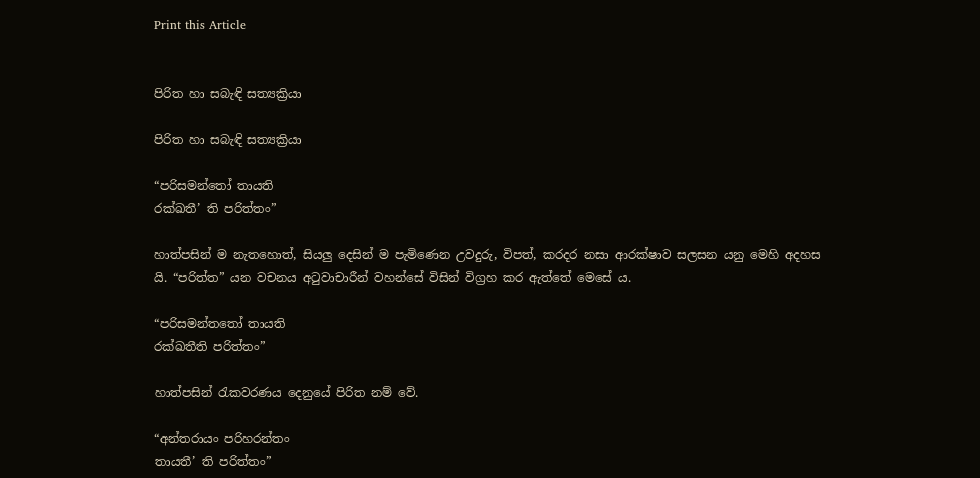Print this Article


පිරිත හා සබැඳි සත්‍යක්‍රියා

පිරිත හා සබැඳි සත්‍යක්‍රියා

“පරිසමන්තෝ තායති
රක්ඛතී’ ති පරිත්තං”

හාත්පසින් ම නැතහොත්, සියලු දෙසින් ම පැමිණෙන උවදුරු, විපත්, කරදර නසා ආරක්ෂාව සලසන යනු මෙහි අදහස යි. “පරිත්ත” යන වචනය අටුවාචාරීන් වහන්සේ විසින් විග්‍රහ කර ඇත්තේ මෙසේ ය.

“පරිසමන්තතෝ තායති
රක්ඛතීති පරිත්තං”

හාත්පසින් රැකවරණය දෙනුයේ පිරිත නම් වේ.

“අන්තරායං පරිහරන්තං
තායතී’ ති පරිත්තං”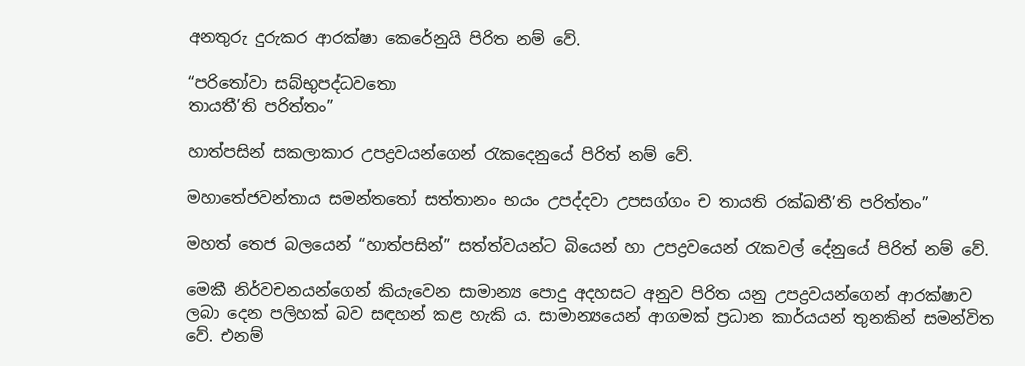අනතුරු දුරුකර ආරක්ෂා කෙරේනුයි පිරිත නම් වේ.

“පරිතෝවා සබ්භුපද්ධවතො
තායතී’ති පරිත්තං”

හාත්පසින් සකලාකාර උපද්‍රවයන්ගෙන් රැකදෙනුයේ පිරිත් නම් වේ.

මහාතේජවන්තාය සමන්තතෝ සත්තානං භයං උපද්දවා උපසග්ගං ච තායති රක්ඛතී’ති පරිත්තං”

මහත් තෙජ බලයෙන් “හාත්පසින්” සත්ත්වයන්ට බියෙන් හා උපද්‍රවයෙන් රැකවල් දේනුයේ පිරිත් නම් වේ.

මෙකී නිර්වචනයන්ගෙන් කියැවෙන සාමාන්‍ය පොදු අදහසට අනුව පිරිත යනු උපද්‍රවයන්ගෙන් ආරක්ෂාව ලබා දෙන පලිහක් බව සඳහන් කළ හැකි ය. සාමාන්‍යයෙන් ආගමක් ප්‍රධාන කාර්යයන් තුනකින් සමන්විත වේ. එනම්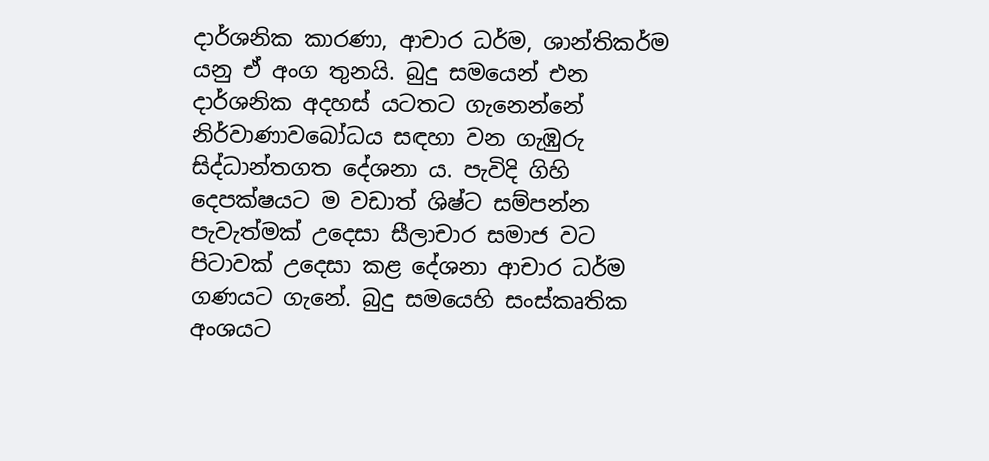දාර්ශනික කාරණා, ආචාර ධර්ම, ශාන්තිකර්ම යනු ඒ අංග තුනයි. බුදු සමයෙන් එන දාර්ශනික අදහස් යටතට ගැනෙන්නේ නිර්වාණාවබෝධය සඳහා වන ගැඹුරු සිද්ධාන්තගත දේශනා ය. පැවිදි ගිහි දෙපක්ෂයට ම වඩාත් ශිෂ්ට සම්පන්න පැවැත්මක් උදෙසා සීලාචාර සමාජ වට පිටාවක් උදෙසා කළ දේශනා ආචාර ධර්ම ගණයට ගැනේ. බුදු සමයෙහි සංස්කෘතික අංශයට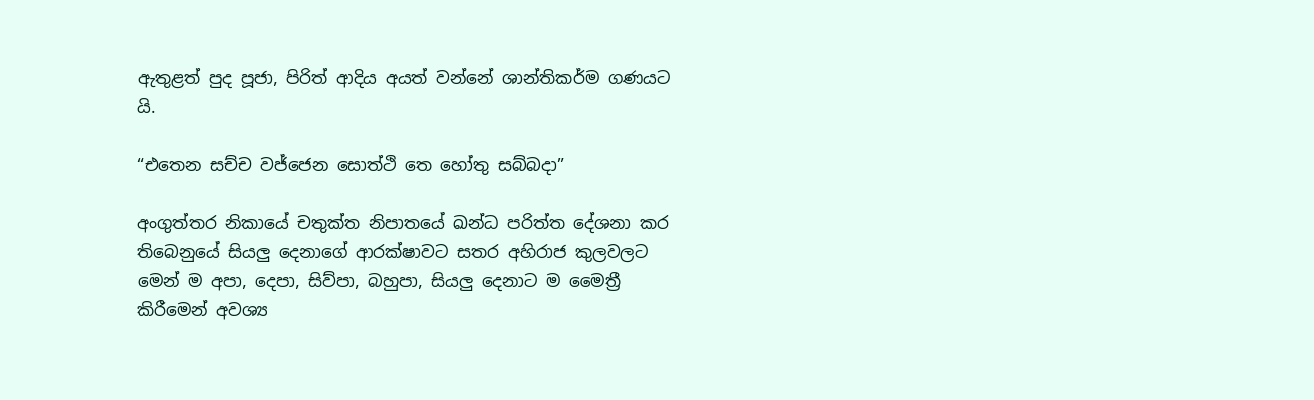ඇතුළත් පුද පූජා, පිරිත් ආදිය අයත් වන්නේ ශාන්තිකර්ම ගණයට යි.

“එතෙන සච්ච වජ්ජෙන සොත්ථි තෙ හෝතු සබ්බදා”

අංගුත්තර නිකායේ චතුක්ත නිපාතයේ ඛන්ධ පරිත්ත දේශනා කර තිබෙනුයේ සියලු දෙනාගේ ආරක්ෂාවට සතර අහිරාජ කුලවලට මෙන් ම අපා, දෙපා, සිව්පා, බහුපා, සියලු දෙනාට ම මෛත්‍රී කිරීමෙන් අවශ්‍ය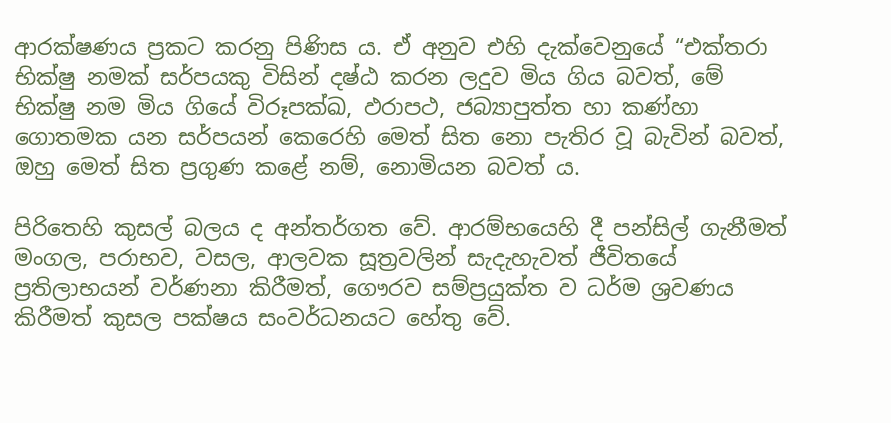ආරක්ෂණය ප්‍රකට කරනු පිණිස ය. ඒ අනුව එහි දැක්වෙනුයේ “එක්තරා භික්ෂු නමක් සර්පයකු විසින් දෂ්ඨ කරන ලදුව මිය ගිය බවත්, මේ භික්ෂු නම මිය ගියේ විරූපක්ඛ, ඵරාපථ, ජබ්‍යාපුත්ත හා කණ්හා ගොතමක යන සර්පයන් කෙරෙහි මෙත් සිත නො පැතිර වූ බැවින් බවත්, ඔහු මෙත් සිත ප්‍රගුණ කළේ නම්, නොමියන බවත් ය.

පිරිතෙහි කුසල් බලය ද අන්තර්ගත වේ. ආරම්භයෙහි දී පන්සිල් ගැනීමත් මංගල, පරාභව, වසල, ආලවක සූත්‍රවලින් සැදැහැවත් ජීවිතයේ ප්‍රතිලාභයන් වර්ණනා කිරීමත්, ගෞරව සම්ප්‍රයුක්ත ව ධර්ම ශ්‍රවණය කිරීමත් කුසල පක්ෂය සංවර්ධනයට හේතු වේ.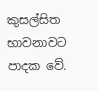කුසල්සිත භාවනාවට පාදක වේ.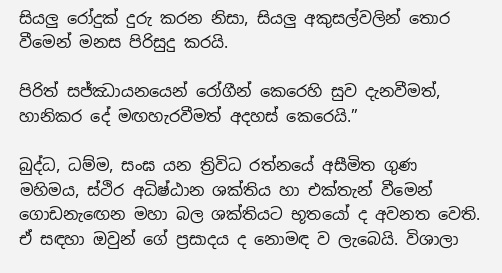සියලු රෝදුක් දුරු කරන නිසා, සියලු අකුසල්වලින් තොර වීමෙන් මනස පිරිසුදු කරයි.

පිරිත් සජ්ඣායනයෙන් රෝගීන් කෙරෙහි සුව දැනවීමත්, හානිකර දේ මඟහැරවීමත් අදහස් කෙරෙයි.”

බුද්ධ, ධම්ම, සංඝ යන ත්‍රිවිධ රත්නයේ අසීමිත ගුණ මහිමය, ස්ථිර අධිෂ්ඨාන ශක්තිය හා එක්තැන් වීමෙන් ගොඩනැඟෙන මහා බල ශක්තියට භූතයෝ ද අවනත වෙති. ඒ සඳහා ඔවුන් ගේ ප්‍රසාදය ද නොමඳ ව ලැබෙයි. විශාලා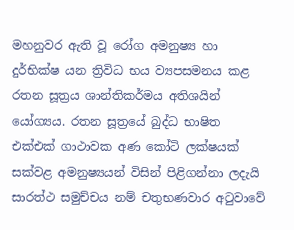මහනුවර ඇති වූ රෝග අමනුෂ්‍ය හා දුර්භික්ෂ යන ත්‍රිවිධ භය ව්‍යපසමනය කළ රතන සූත්‍රය ශාන්තිකර්මය අතිශයින් යෝග්‍යය. රතන සූත්‍රයේ බුද්ධ භාෂිත එක්එක් ගාථාවක අණ කෝටි ලක්ෂයක් සක්වළ අමනුෂ්‍යයන් විසින් පිළිගන්නා ලදැයි සාරත්ථ සමුච්චය නම් චතුභණවාර අටුවාවේ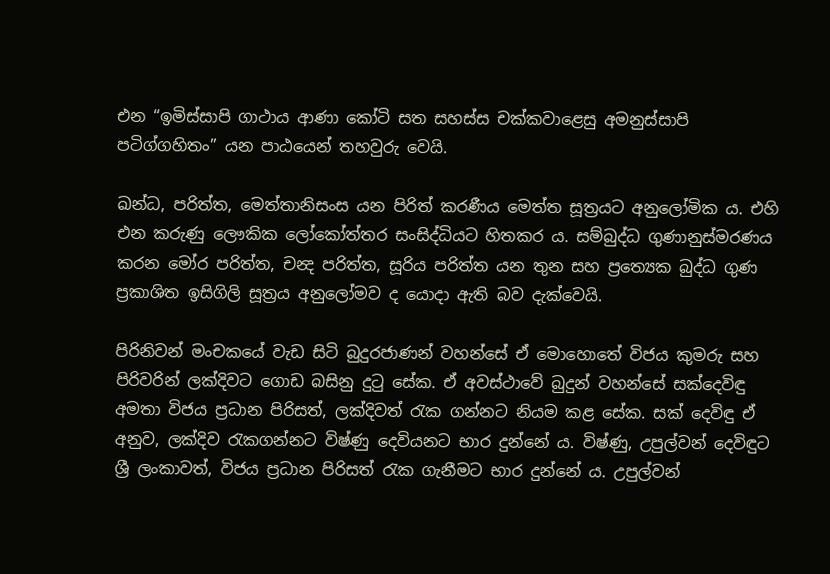එන “ඉමිස්සාපි ගාථාය ආණා කෝටි සත සහස්ස චක්කවාළෙසු අමනුස්සාපි පටිග්ගහිතං” යන පාඨයෙන් තහවුරු වෙයි.

ඛන්ධ, පරිත්ත, මෙත්තානිසංස යන පිරිත් කරණීය මෙත්ත සූත්‍රයට අනුලෝමික ය. එහි එන කරුණු ලෞකික ලෝකෝත්තර සංසිද්ධියට හිතකර ය. සම්බුද්ධ ගුණානුස්මරණය කරන මෝර පරිත්ත, චන්‍ද පරිත්ත, සූරිය පරිත්ත යන තුන සහ ප්‍රත්‍යෙක බුද්ධ ගුණ ප්‍රකාශිත ඉසිගිලි සූත්‍රය අනුලෝමව ද යොදා ඇති බව දැක්වෙයි.

පිරිනිවන් මංචකයේ වැඩ සිටි බුදුරජාණන් වහන්සේ ඒ මොහොතේ විජය කුමරු සහ පිරිවරින් ලක්දිවට ගොඩ බසිනු දුටු සේක. ඒ අවස්ථාවේ බුදුන් වහන්සේ සක්දෙවිඳු අමතා විජය ප්‍රධාන පිරිසත්, ලක්දිවත් රැක ගන්නට නියම කළ සේක. සක් දෙවිඳු ඒ අනුව, ලක්දිව රැකගන්නට විෂ්ණු දෙවියනට භාර දුන්නේ ය. විෂ්ණු, උපුල්වන් දෙවිඳුට ශ්‍රී ලංකාවත්, විජය ප්‍රධාන පිරිසත් රැක ගැනීමට භාර දුන්නේ ය. උපුල්වන්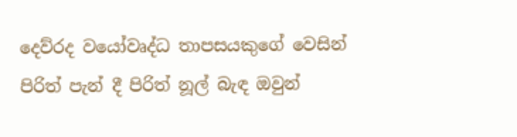දෙව්රද වයෝවෘද්ධ තාපසයකුගේ වෙසින් පිරිත් පැන් දී පිරිත් නූල් බැඳ ඔවුන්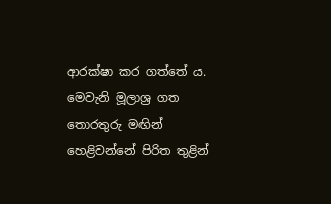ආරක්ෂා කර ගත්තේ ය. මෙවැනි මූලාශ්‍ර ගත තොරතුරු මඟින් හෙළිවන්නේ පිරිත තුළින්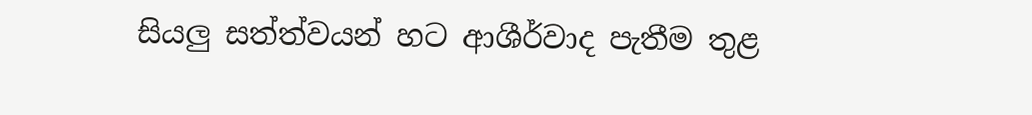සියලු සත්ත්වයන් හට ආශීර්වාද පැතීම තුළ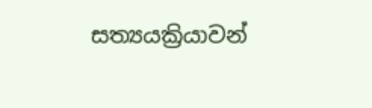සත්‍යයක්‍රියාවන්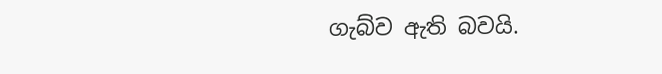ගැබ්ව ඇති බවයි.